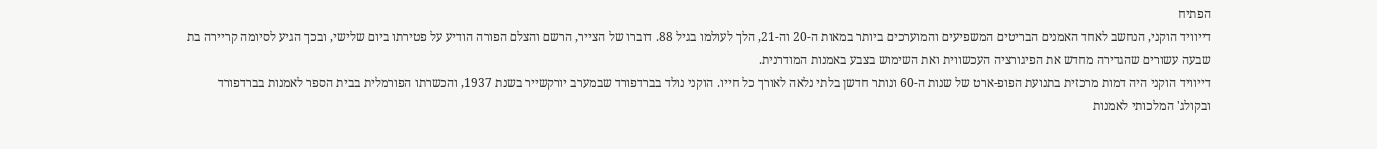הפתיח
דייוויד הוקני, הנחשב לאחד האמנים הבריטים המשפיעים והמוערכים ביותר במאות ה-20 וה-21, הלך לעולמו בגיל 88. דוברו של הצייר, הרשם והצלם הפורה הודיע על פטירתו ביום שלישי, ובכך הגיע לסיומה קריירה בת שבעה עשורים שהגדירה מחדש את הפיגורציה העכשווית ואת השימוש בצבע באמנות המודרנית.
דייוויד הוקני היה דמות מרכזית בתנועת הפופ-ארט של שנות ה-60 ונותר חדשן בלתי נלאה לאורך כל חייו. הוקני נולד בברדפורד שבמערב יורקשייר בשנת 1937, והכשרתו הפורמלית בבית הספר לאמנות בברדפורד ובקולג' המלכותי לאמנות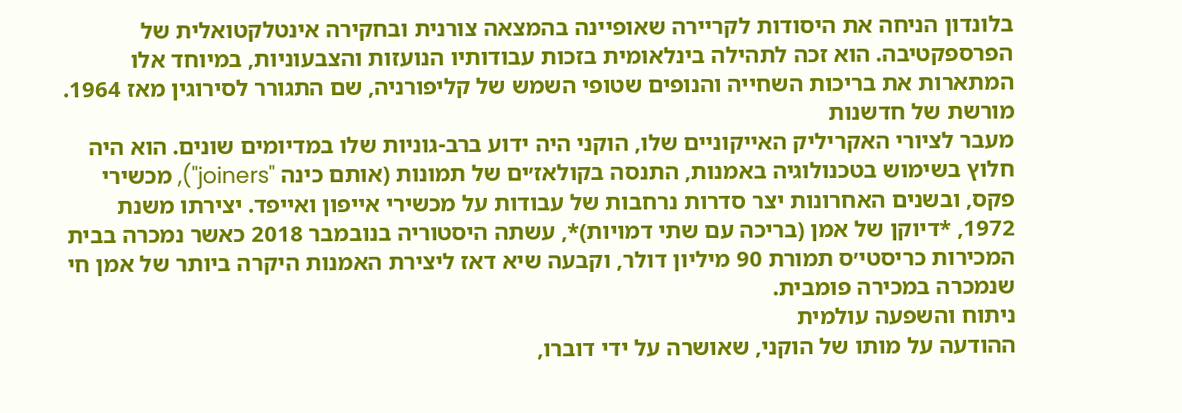בלונדון הניחה את היסודות לקריירה שאופיינה בהמצאה צורנית ובחקירה אינטלקטואלית של הפרספקטיבה. הוא זכה לתהילה בינלאומית בזכות עבודותיו הנועזות והצבעוניות, במיוחד אלו המתארות את בריכות השחייה והנופים שטופי השמש של קליפורניה, שם התגורר לסירוגין מאז 1964.
מורשת של חדשנות
מעבר לציורי האקריליק האייקוניים שלו, הוקני היה ידוע ברב-גוניות שלו במדיומים שונים. הוא היה חלוץ בשימוש בטכנולוגיה באמנות, התנסה בקולאז׳ים של תמונות (אותם כינה "joiners"), מכשירי פקס, ובשנים האחרונות יצר סדרות נרחבות של עבודות על מכשירי אייפון ואייפד. יצירתו משנת 1972, *דיוקן של אמן (בריכה עם שתי דמויות)*, עשתה היסטוריה בנובמבר 2018 כאשר נמכרה בבית המכירות כריסטי׳ס תמורת 90 מיליון דולר, וקבעה שיא דאז ליצירת האמנות היקרה ביותר של אמן חי שנמכרה במכירה פומבית.
ניתוח והשפעה עולמית
ההודעה על מותו של הוקני, שאושרה על ידי דוברו,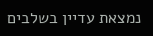נמצאת עדיין בשלבים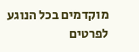מוקדמים בכל הנוגע לפרטים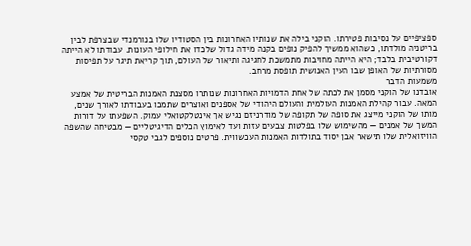ספציפיים על נסיבות פטירתו. הוקני בילה את שנותיו האחרונות בין הסטודיו שלו בנורמנדי שבצרפת לבין בריטניה מולדתו, כשהוא ממשיך להפיק נופים בקנה מידה גדול שלכדו את חילופי העונות. עבודתו לא הייתה דקורטיבית בלבד; היא הייתה מחויבות מתמשכת לחגיגה ותיאור של העולם, תוך קריאת תיגר על תפיסות מסורתיות של האופן שבו העין האנושית תופסת מרחב.
משמעות הדבר
אובדנו של הוקני מסמן את לכתה של אחת הדמויות האחרונות שנותרו מסצנת האמנות הבריטית של אמצע המאה. עבור קהילת האמנות העולמית והעולם היהודי של אספנים ואוצרים שתמכו בעבודתו לאורך שנים, מותו של הוקני מייצג את סופה של תקופה של מודרניזם נגיש אך אינטלקטואלי עמוק. השפעתו על דורות המשך של אמנים — מהשימוש שלו בפלטות צבעים עזות ועד לאימוץ הכלים הדיגיטליים — מבטיחה שהשפה הוויזואלית שלו תישאר אבן יסוד בתולדות האמנות העכשווית. פרטים נוספים לגבי טקסי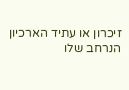זיכרון או עתיד הארכיון הנרחב שלו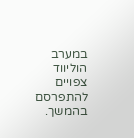במערב הוליווד צפויים להתפרסם בהמשך.